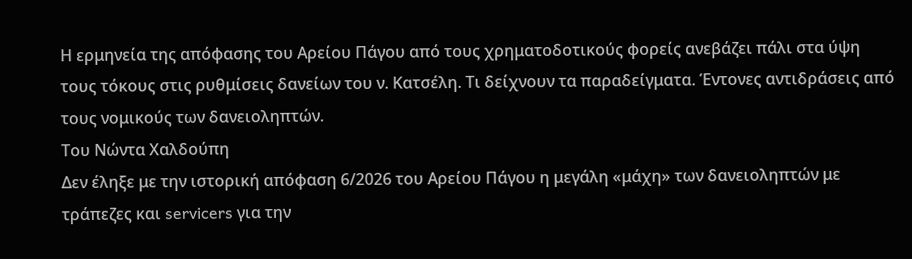Η ερμηνεία της απόφασης του Αρείου Πάγου από τους χρηματοδοτικούς φορείς ανεβάζει πάλι στα ύψη τους τόκους στις ρυθμίσεις δανείων του ν. Κατσέλη. Τι δείχνουν τα παραδείγματα. Έντονες αντιδράσεις από τους νομικούς των δανειοληπτών.
Του Νώντα Χαλδούπη
Δεν έληξε με την ιστορική απόφαση 6/2026 του Αρείου Πάγου η μεγάλη «μάχη» των δανειοληπτών με τράπεζες και servicers για την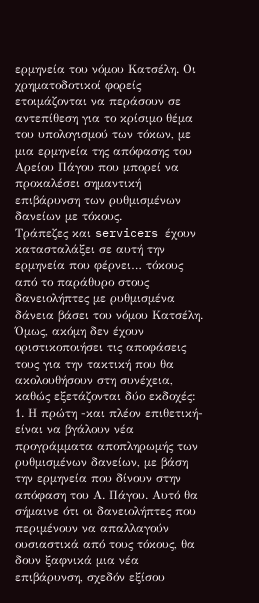ερμηνεία του νόμου Κατσέλη. Οι χρηματοδοτικοί φορείς ετοιμάζονται να περάσουν σε αντεπίθεση για το κρίσιμο θέμα του υπολογισμού των τόκων, με μια ερμηνεία της απόφασης του Αρείου Πάγου που μπορεί να προκαλέσει σημαντική επιβάρυνση των ρυθμισμένων δανείων με τόκους.
Τράπεζες και servicers έχουν κατασταλάξει σε αυτή την ερμηνεία που φέρνει… τόκους από το παράθυρο στους δανειολήπτες με ρυθμισμένα δάνεια βάσει του νόμου Κατσέλη. Όμως, ακόμη δεν έχουν οριστικοποιήσει τις αποφάσεις τους για την τακτική που θα ακολουθήσουν στη συνέχεια, καθώς εξετάζονται δύο εκδοχές:
1. Η πρώτη -και πλέον επιθετική- είναι να βγάλουν νέα προγράμματα αποπληρωμής των ρυθμισμένων δανείων, με βάση την ερμηνεία που δίνουν στην απόφαση του Α. Πάγου. Αυτό θα σήμαινε ότι οι δανειολήπτες που περιμένουν να απαλλαγούν ουσιαστικά από τους τόκους, θα δουν ξαφνικά μια νέα επιβάρυνση, σχεδόν εξίσου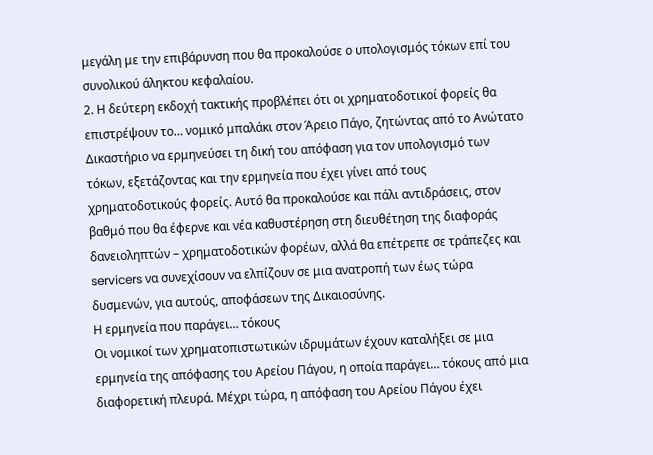μεγάλη με την επιβάρυνση που θα προκαλούσε ο υπολογισμός τόκων επί του συνολικού άληκτου κεφαλαίου.
2. Η δεύτερη εκδοχή τακτικής προβλέπει ότι οι χρηματοδοτικοί φορείς θα επιστρέψουν το… νομικό μπαλάκι στον Άρειο Πάγο, ζητώντας από το Ανώτατο Δικαστήριο να ερμηνεύσει τη δική του απόφαση για τον υπολογισμό των τόκων, εξετάζοντας και την ερμηνεία που έχει γίνει από τους χρηματοδοτικούς φορείς. Αυτό θα προκαλούσε και πάλι αντιδράσεις, στον βαθμό που θα έφερνε και νέα καθυστέρηση στη διευθέτηση της διαφοράς δανειοληπτών – χρηματοδοτικών φορέων, αλλά θα επέτρεπε σε τράπεζες και servicers να συνεχίσουν να ελπίζουν σε μια ανατροπή των έως τώρα δυσμενών, για αυτούς, αποφάσεων της Δικαιοσύνης.
Η ερμηνεία που παράγει… τόκους
Οι νομικοί των χρηματοπιστωτικών ιδρυμάτων έχουν καταλήξει σε μια ερμηνεία της απόφασης του Αρείου Πάγου, η οποία παράγει… τόκους από μια διαφορετική πλευρά. Μέχρι τώρα, η απόφαση του Αρείου Πάγου έχει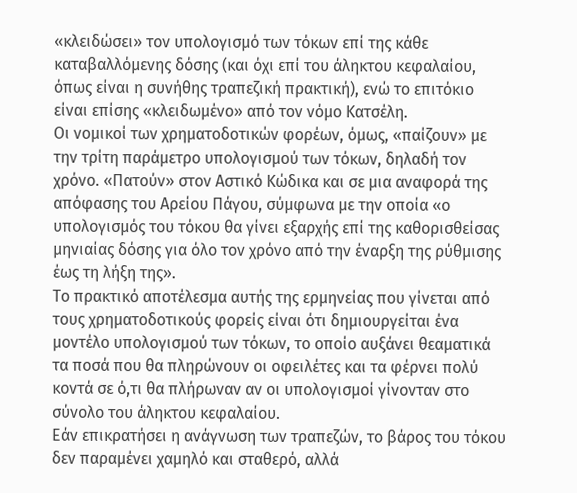«κλειδώσει» τον υπολογισμό των τόκων επί της κάθε καταβαλλόμενης δόσης (και όχι επί του άληκτου κεφαλαίου, όπως είναι η συνήθης τραπεζική πρακτική), ενώ το επιτόκιο είναι επίσης «κλειδωμένο» από τον νόμο Κατσέλη.
Οι νομικοί των χρηματοδοτικών φορέων, όμως, «παίζουν» με την τρίτη παράμετρο υπολογισμού των τόκων, δηλαδή τον χρόνο. «Πατούν» στον Αστικό Κώδικα και σε μια αναφορά της απόφασης του Αρείου Πάγου, σύμφωνα με την οποία «ο υπολογισμός του τόκου θα γίνει εξαρχής επί της καθορισθείσας μηνιαίας δόσης για όλο τον χρόνο από την έναρξη της ρύθμισης έως τη λήξη της».
Το πρακτικό αποτέλεσμα αυτής της ερμηνείας που γίνεται από τους χρηματοδοτικούς φορείς είναι ότι δημιουργείται ένα μοντέλο υπολογισμού των τόκων, το οποίο αυξάνει θεαματικά τα ποσά που θα πληρώνουν οι οφειλέτες και τα φέρνει πολύ κοντά σε ό,τι θα πλήρωναν αν οι υπολογισμοί γίνονταν στο σύνολο του άληκτου κεφαλαίου.
Εάν επικρατήσει η ανάγνωση των τραπεζών, το βάρος του τόκου δεν παραμένει χαμηλό και σταθερό, αλλά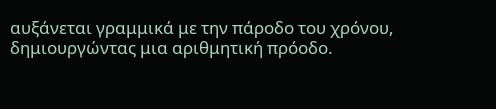αυξάνεται γραμμικά με την πάροδο του χρόνου, δημιουργώντας μια αριθμητική πρόοδο.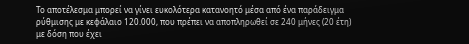Το αποτέλεσμα μπορεί να γίνει ευκολότερα κατανοητό μέσα από ένα παράδειγμα ρύθμισης με κεφάλαιο 120.000, που πρέπει να αποπληρωθεί σε 240 μήνες (20 έτη) με δόση που έχει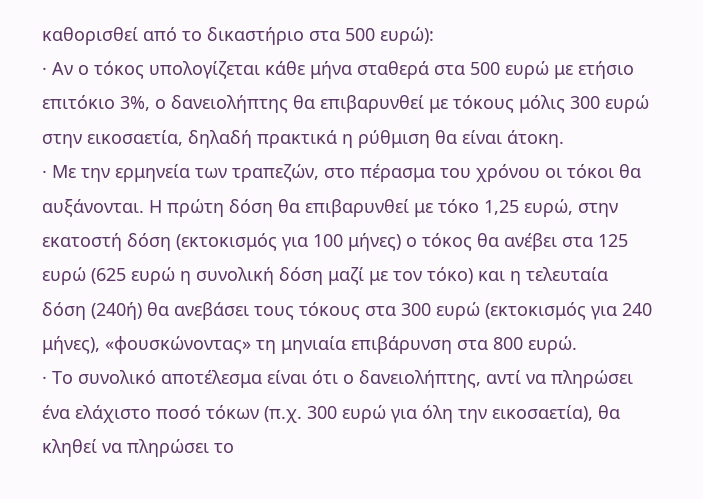καθορισθεί από το δικαστήριο στα 500 ευρώ):
· Αν ο τόκος υπολογίζεται κάθε μήνα σταθερά στα 500 ευρώ με ετήσιο επιτόκιο 3%, ο δανειολήπτης θα επιβαρυνθεί με τόκους μόλις 300 ευρώ στην εικοσαετία, δηλαδή πρακτικά η ρύθμιση θα είναι άτοκη.
· Με την ερμηνεία των τραπεζών, στο πέρασμα του χρόνου οι τόκοι θα αυξάνονται. Η πρώτη δόση θα επιβαρυνθεί με τόκο 1,25 ευρώ, στην εκατοστή δόση (εκτοκισμός για 100 μήνες) ο τόκος θα ανέβει στα 125 ευρώ (625 ευρώ η συνολική δόση μαζί με τον τόκο) και η τελευταία δόση (240ή) θα ανεβάσει τους τόκους στα 300 ευρώ (εκτοκισμός για 240 μήνες), «φουσκώνοντας» τη μηνιαία επιβάρυνση στα 800 ευρώ.
· Το συνολικό αποτέλεσμα είναι ότι ο δανειολήπτης, αντί να πληρώσει ένα ελάχιστο ποσό τόκων (π.χ. 300 ευρώ για όλη την εικοσαετία), θα κληθεί να πληρώσει το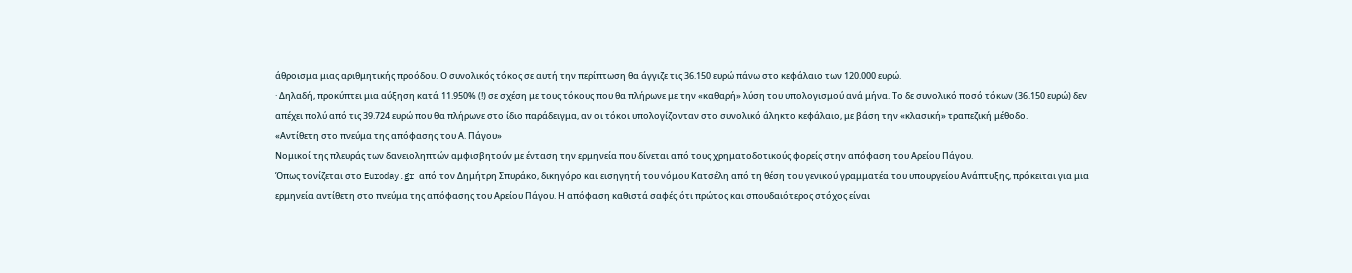άθροισμα μιας αριθμητικής προόδου. Ο συνολικός τόκος σε αυτή την περίπτωση θα άγγιζε τις 36.150 ευρώ πάνω στο κεφάλαιο των 120.000 ευρώ.
· Δηλαδή, προκύπτει μια αύξηση κατά 11.950% (!) σε σχέση με τους τόκους που θα πλήρωνε με την «καθαρή» λύση του υπολογισμού ανά μήνα. Το δε συνολικό ποσό τόκων (36.150 ευρώ) δεν απέχει πολύ από τις 39.724 ευρώ που θα πλήρωνε στο ίδιο παράδειγμα, αν οι τόκοι υπολογίζονταν στο συνολικό άληκτο κεφάλαιο, με βάση την «κλασική» τραπεζική μέθοδο.
«Αντίθετη στο πνεύμα της απόφασης του Α. Πάγου»
Νομικοί της πλευράς των δανειοληπτών αμφισβητούν με ένταση την ερμηνεία που δίνεται από τους χρηματοδοτικούς φορείς στην απόφαση του Αρείου Πάγου.
Όπως τονίζεται στο Euroday.gr από τον Δημήτρη Σπυράκο, δικηγόρο και εισηγητή του νόμου Κατσέλη από τη θέση του γενικού γραμματέα του υπουργείου Ανάπτυξης, πρόκειται για μια ερμηνεία αντίθετη στο πνεύμα της απόφασης του Αρείου Πάγου. Η απόφαση καθιστά σαφές ότι πρώτος και σπουδαιότερος στόχος είναι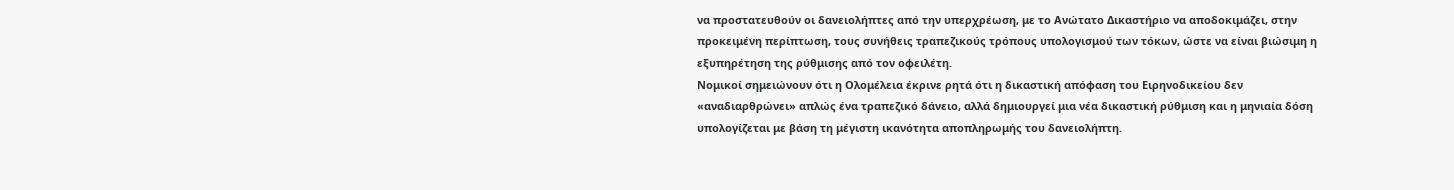να προστατευθούν οι δανειολήπτες από την υπερχρέωση, με το Ανώτατο Δικαστήριο να αποδοκιμάζει, στην προκειμένη περίπτωση, τους συνήθεις τραπεζικούς τρόπους υπολογισμού των τόκων, ώστε να είναι βιώσιμη η εξυπηρέτηση της ρύθμισης από τον οφειλέτη.
Νομικοί σημειώνουν ότι η Ολομέλεια έκρινε ρητά ότι η δικαστική απόφαση του Ειρηνοδικείου δεν «αναδιαρθρώνει» απλώς ένα τραπεζικό δάνειο, αλλά δημιουργεί μια νέα δικαστική ρύθμιση και η μηνιαία δόση υπολογίζεται με βάση τη μέγιστη ικανότητα αποπληρωμής του δανειολήπτη.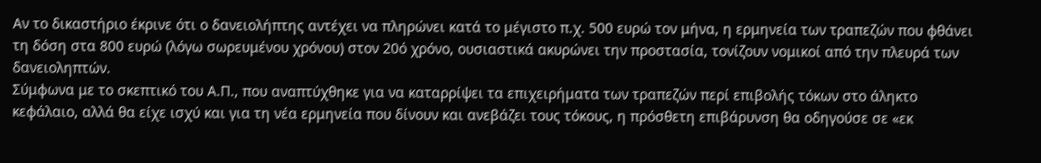Αν το δικαστήριο έκρινε ότι ο δανειολήπτης αντέχει να πληρώνει κατά το μέγιστο π.χ. 500 ευρώ τον μήνα, η ερμηνεία των τραπεζών που φθάνει τη δόση στα 800 ευρώ (λόγω σωρευμένου χρόνου) στον 20ό χρόνο, ουσιαστικά ακυρώνει την προστασία, τονίζουν νομικοί από την πλευρά των δανειοληπτών.
Σύμφωνα με το σκεπτικό του Α.Π., που αναπτύχθηκε για να καταρρίψει τα επιχειρήματα των τραπεζών περί επιβολής τόκων στο άληκτο κεφάλαιο, αλλά θα είχε ισχύ και για τη νέα ερμηνεία που δίνουν και ανεβάζει τους τόκους, η πρόσθετη επιβάρυνση θα οδηγούσε σε «εκ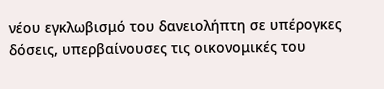νέου εγκλωβισμό του δανειολήπτη σε υπέρογκες δόσεις, υπερβαίνουσες τις οικονομικές του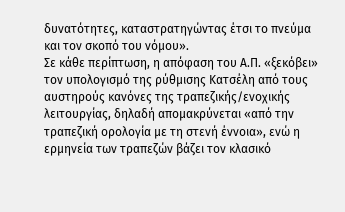δυνατότητες, καταστρατηγώντας έτσι το πνεύμα και τον σκοπό του νόμου».
Σε κάθε περίπτωση, η απόφαση του Α.Π. «ξεκόβει» τον υπολογισμό της ρύθμισης Κατσέλη από τους αυστηρούς κανόνες της τραπεζικής/ενοχικής λειτουργίας, δηλαδή απομακρύνεται «από την τραπεζική ορολογία με τη στενή έννοια», ενώ η ερμηνεία των τραπεζών βάζει τον κλασικό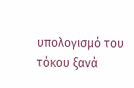υπολογισμό του τόκου ξανά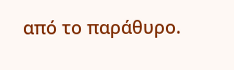από το παράθυρο.